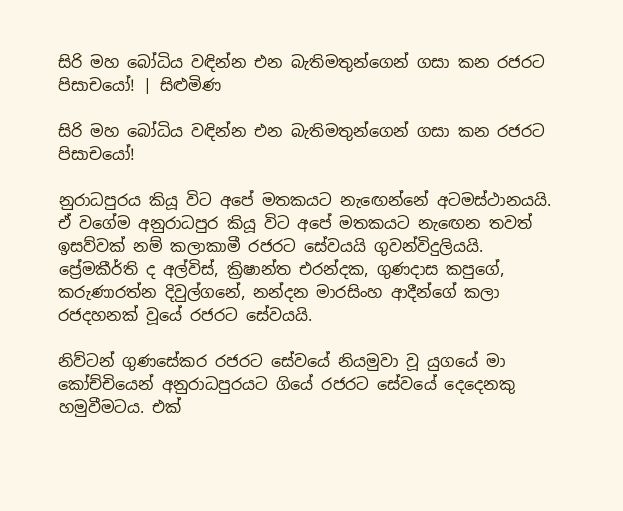සිරි මහ බෝධිය වඳින්න එන බැතිමතුන්ගෙන් ගසා කන රජරට පිසාචයෝ! | සිළුමිණ

සිරි මහ බෝධිය වඳින්න එන බැතිමතුන්ගෙන් ගසා කන රජරට පිසාචයෝ!

නුරාධපුරය කියූ විට අපේ මතකයට නැඟෙන්නේ අටමස්ථානයයි. ඒ වගේම අනුරාධපුර කියූ විට අපේ මතකයට නැඟෙන තවත් ඉසව්වක් නම් කලාකාමී රජරට සේවයයි ගුවන්විදුලියයි. ප්‍රේමකීර්ති ද අල්විස්, ක්‍රිෂාන්ත එරන්දක, ගුණදාස කපුගේ, කරුණාරත්න දිවුල්ගනේ, නන්දන මාරසිංහ ආදීන්ගේ කලා රජදහනක් වූයේ රජරට සේවයයි.

නිව්ටන් ගුණසේකර රජරට සේවයේ නියමුවා වූ යුගයේ මා කෝච්චියෙන් අනුරාධපුරයට ගියේ රජරට සේවයේ දෙදෙනකු හමුවීමටය. එක්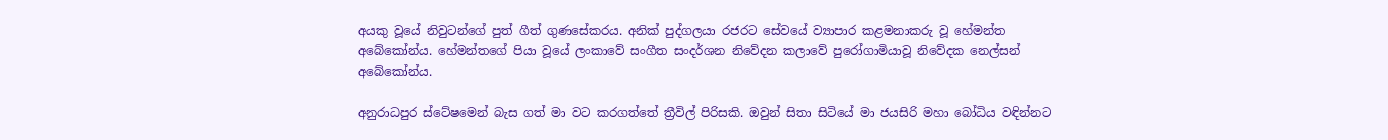අයකු වූයේ නිවුටන්ගේ පුත් ගීත් ගුණසේකරය. අනික් පුද්ගලයා රජරට සේවයේ ව්‍යාපාර කළමනාකරු වූ හේමන්ත අබේකෝන්ය. හේමන්තගේ පියා වූයේ ලංකාවේ සංගීත සංදර්ශන නිවේදන කලාවේ පුරෝගාමියාවූ නිවේදක නෙල්සන් අබේකෝන්ය.

අනුරාධපුර ස්ටේෂමෙන් බැස ගත් මා වට කරගත්තේ ත්‍රීවිල් පිරිසකි. ඔවුන් සිතා සිටියේ මා ජයසිරි මහා බෝධිය වඳින්නට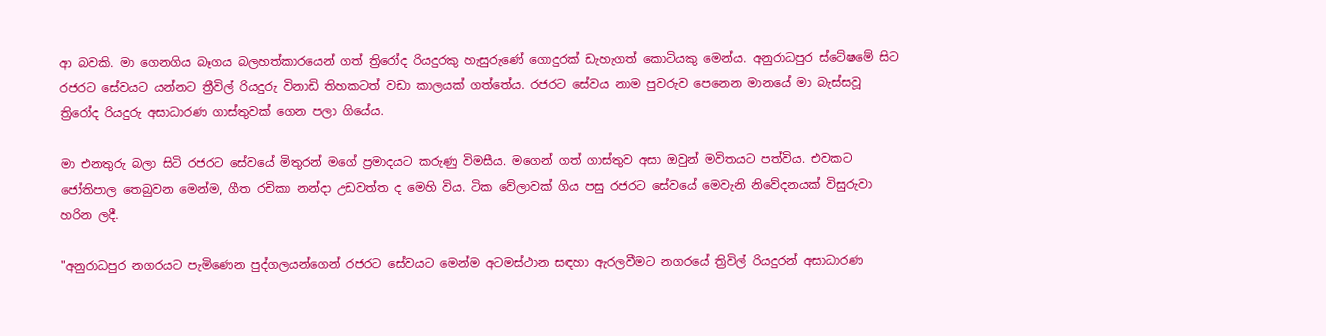ආ බවකි. මා ගෙනගිය බෑගය බලහත්කාරයෙන් ගත් ත්‍රිරෝද රියදුරකු හැසුරුණේ ගොදුරක් ඩැහැගත් කොටියකු මෙන්ය. අනුරාධපුර ස්ටේෂමේ සිට රජරට සේවයට යන්නට ත්‍රීවිල් රියදුරු විනාඩි තිහකටත් වඩා කාලයක් ගත්තේය. රජරට සේවය නාම පුවරුව පෙනෙන මානයේ මා බැස්සවූ ත්‍රිරෝද රියදුරු අසාධාරණ ගාස්තුවක් ගෙන පලා ගියේය.

මා එනතුරු බලා සිටි රජරට සේවයේ මිතුරන් මගේ ප්‍රමාදයට කරුණු විමසීය. මගෙන් ගත් ගාස්තුව අසා ඔවුන් මවිතයට පත්විය. එවකට ජෝතිපාල තෙබුවන මෙන්ම, ගීත රචිකා නන්දා උඩවත්ත ද මෙහි විය. ටික වේලාවක් ගිය පසු රජරට සේවයේ මෙවැනි නිවේදනයක් විසුරුවා හරින ලදී.

"අනුරාධපුර නගරයට පැමිණෙන පුද්ගලයන්ගෙන් රජරට සේවයට මෙන්ම අටමස්ථාන සඳහා ඇරලවීමට නගරයේ ත්‍රිවිල් රියදුරන් අසාධාරණ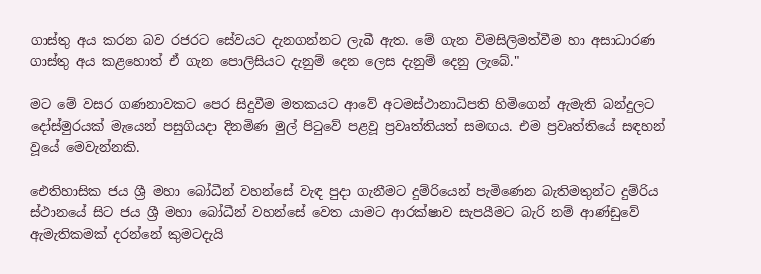ගාස්තු අය කරන බව රජරට සේවයට දැනගන්නට ලැබී ඇත. මේ ගැන විමසිලිමත්වීම හා අසාධාරණ ගාස්තු අය කළහොත් ඒ ගැන පොලිසියට දැනුම් දෙන ලෙස දැනුම් දෙනු ලැබේ."

මට මේ වසර ගණනාවකට පෙර සිදුවීම මතකයට ආවේ අටමස්ථානාධිපති හිමිගෙන් ඇමැති බන්දුලට දෝස්මුරයක් මැයෙන් පසුගියදා දිනමිණ මුල් පිටුවේ පළවූ ප්‍රවෘත්තියත් සමඟය. එම ප්‍රවෘත්තියේ සඳහන් වූයේ මෙවැන්නකි.

ඓතිහාසික ජය ශ්‍රී මහා බෝධීන් වහන්සේ වැඳ පුදා ගැනීමට දුම්රියෙන් පැමිණෙන බැතිමතුන්ට දුම්රිය ස්ථානයේ සිට ජය ශ්‍රී මහා බෝධීන් වහන්සේ වෙත යාමට ආරක්ෂාව සැපයීමට බැරි නම් ආණ්ඩුවේ ඇමැතිකමක් දරන්නේ කුමටදැයි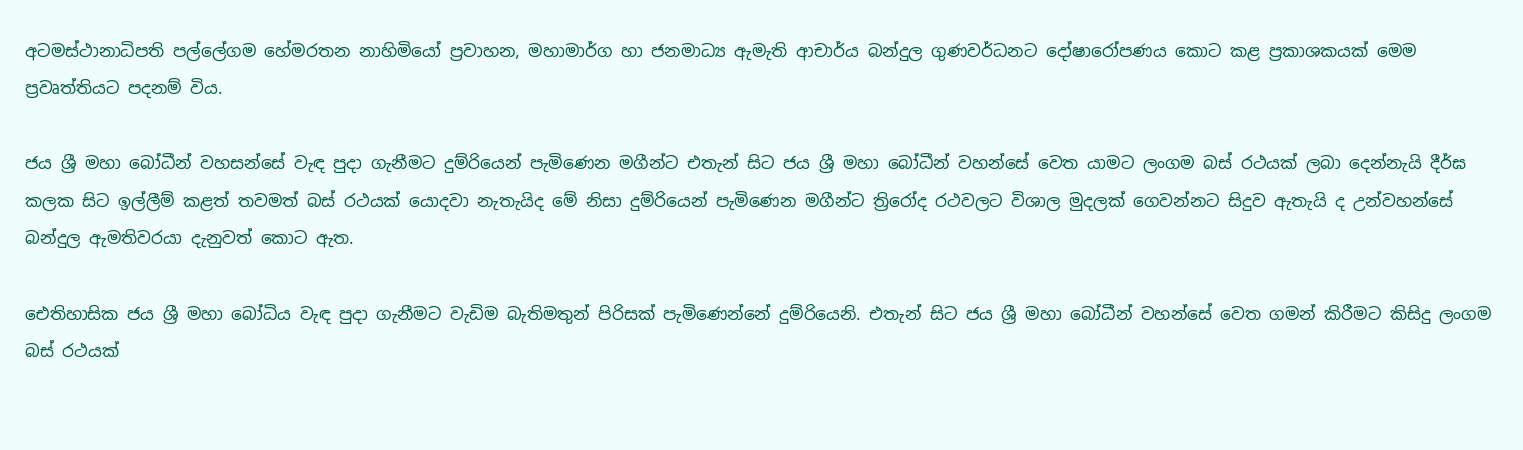අටමස්ථානාධිපති පල්ලේගම හේමරතන නාහිමියෝ ප්‍රවාහන, මහාමාර්ග හා ජනමාධ්‍ය ඇමැති ආචාර්ය බන්දුල ගුණවර්ධනට දෝෂාරෝපණය කොට කළ ප්‍රකාශකයක් මෙම ප්‍රවෘත්තියට පදනම් විය.

ජය ශ්‍රී මහා බෝධීන් වහසන්සේ වැඳ පුදා ගැනීමට දුම්රියෙන් පැමිණෙන මගීන්ට එතැන් සිට ජය ශ්‍රී මහා බෝධීන් වහන්සේ වෙත යාමට ලංගම බස් රථයක් ලබා දෙන්නැයි දීර්ඝ කලක සිට ඉල්ලීම් කළත් තවමත් බස් රථයක් යොදවා නැතැයිද මේ නිසා දුම්රියෙන් පැමිණෙන මගීන්ට ත්‍රිරෝද රථවලට විශාල මුදලක් ගෙවන්නට සිදුව ඇතැයි ද උන්වහන්සේ බන්දුල ඇමතිවරයා දැනුවත් කොට ඇත.

ඓතිහාසික ජය ශ්‍රී මහා බෝධිය වැඳ පුදා ගැනීමට වැඩිම බැතිමතුන් පිරිසක් පැමිණෙන්නේ දුම්රියෙනි. එතැන් සිට ජය ශ්‍රී මහා බෝධීන් වහන්සේ වෙත ගමන් කිරීමට කිසිදු ලංගම බස් රථයක්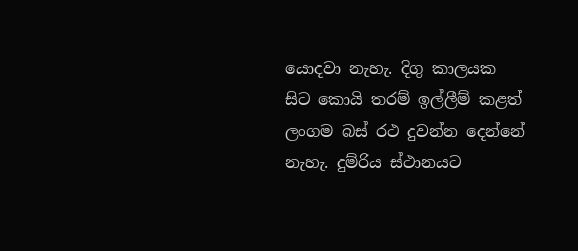යොදවා නැහැ. දිගු කාලයක සිට කොයි තරම් ඉල්ලීම් කළත් ලංගම බස් රථ දුවන්න දෙන්නේ නැහැ. දුම්රිය ස්ථානයට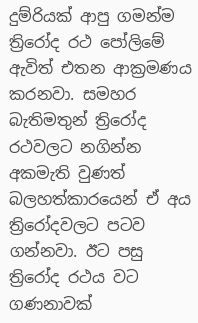දුම්රියක් ආපු ගමන්ම ත්‍රිරෝද රථ පෝලිමේ ඇවිත් එතන ආක්‍රමණය කරනවා. සමහර බැතිමතුන් ත්‍රිරෝද රථවලට නගින්න අකමැති වුණත් බලහත්කාරයෙන් ඒ අය ත්‍රිරෝදවලට පටව ගන්නවා. ඊට පසු ත්‍රිරෝද රථය වට ගණනාවක්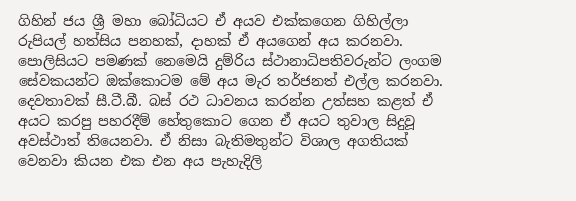ගිහින් ජය ශ්‍රී මහා බෝධියට ඒ අයව එක්කගෙන ගිහිල්ලා රුපියල් හත්සිය පනහක්, දාහක් ඒ අයගෙන් අය කරනවා. පොලිසියට පමණක් නෙමෙයි දුම්රිය ස්ථානාධිපතිවරුන්ට ලංගම සේවකයන්ට ඔක්කොටම මේ අය මැර තර්ජනත් එල්ල කරනවා. දෙවතාවක් සී.ටී.බී. බස් රථ ධාවනය කරන්න උත්සහ කළත් ඒ අයට කරපු පහරදීම් හේතුකොට ගෙන ඒ අයට තුවාල සිදුවූ අවස්ථාත් තියෙනවා. ඒ නිසා බැතිමතුන්ට විශාල අගතියක් වෙනවා කියන එක එන අය පැහැදිලි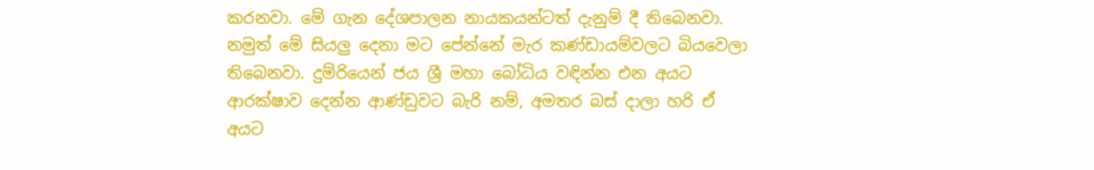කරනවා. මේ ගැන දේශපාලන නායකයන්ටත් දැනුම් දී තිබෙනවා. නමුත් මේ සියලු දෙනා මට පේන්නේ මැර කණ්ඩායම්වලට බියවෙලා තිබෙනවා. දුම්රියෙන් ජය ශ්‍රී මහා බෝධිය වඳින්න එන අයට ආරක්ෂාව දෙන්න ආණ්ඩුවට බැරි නම්, අමතර බස් දාලා හරි ඒ අයට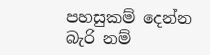පහසුකම් දෙන්න බැරි නම්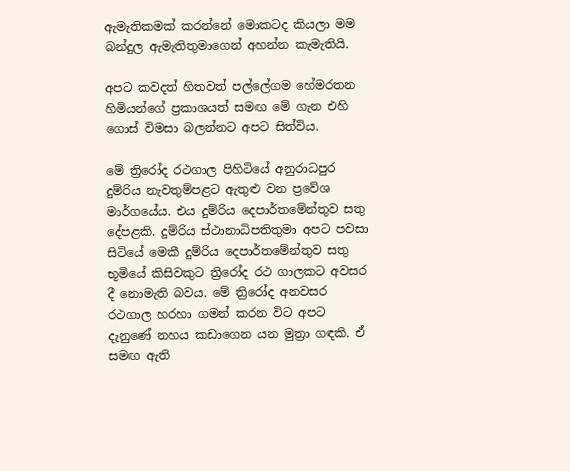ඇමැතිකමක් කරන්නේ මොකටද කියලා මම බන්දුල ඇමැතිතුමාගෙන් අහන්න කැමැතියි.

අපට කවදත් හිතවත් පල්ලේගම හේමරතන හිමියන්ගේ ප්‍රකාශයත් සමඟ මේ ගැන එහි ගොස් විමසා බලන්නට අපට සිත්විය.

මේ ත්‍රිරෝද රථගාල පිහිටියේ අනුරාධපුර දුම්රිය නැවතුම්පළට ඇතුළු වන ප්‍රවේශ මාර්ගයේය. එය දුම්රිය දෙපාර්තමේන්තුව සතු දේපළකි. දුම්රිය ස්ථානාධිපතිතුමා අපට පවසා සිටියේ මෙකී දුම්රිය දෙපාර්තමේන්තුව සතු භූමියේ කිසිවකුට ත්‍රිරෝද රථ ගාලකට අවසර දී නොමැති බවය. මේ ත්‍රිරෝද අනවසර රථගාල හරහා ගමන් කරන විට අපට දැනුණේ නහය කඩාගෙන යන මුත්‍රා ගඳකි. ඒ සමඟ ඇති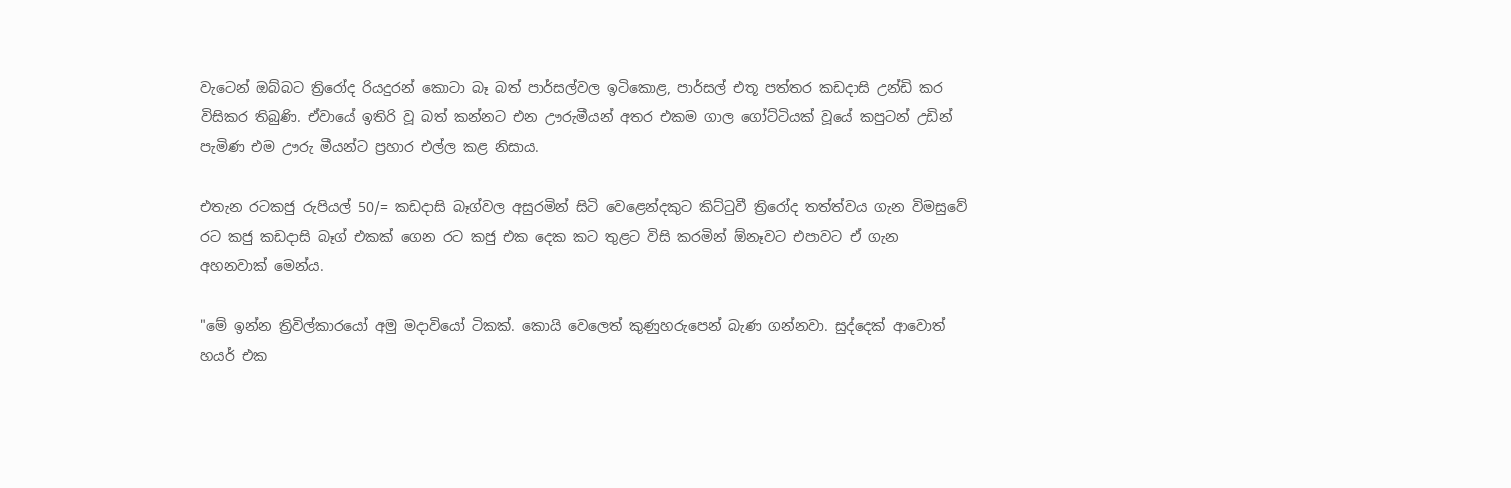වැටෙන් ඔබ්බට ත්‍රිරෝද රියදුරන් කොටා බෑ බත් පාර්සල්වල ඉටිකොළ, පාර්සල් එතූ පත්තර කඩදාසි උන්ඩි කර විසිකර තිබුණි. ඒවායේ ඉතිරි වූ බත් කන්නට එන ඌරුමීයන් අතර එකම ගාල ගෝට්ටියක් වූයේ කපුටන් උඩින් පැමිණ එම ඌරු මීයන්ට ප්‍රහාර එල්ල කළ නිසාය.

එතැන රටකජු රුපියල් 50/= කඩදාසි බෑග්වල අසුරමින් සිටි වෙළෙන්දකුට කිට්ටුවී ත්‍රිරෝද තත්ත්වය ගැන විමසුවේ රට කජු කඩදාසි බෑග් එකක් ගෙන රට කජු එක දෙක කට තුළට විසි කරමින් ඕනෑවට එපාවට ඒ ගැන අහනවාක් මෙන්ය.

"මේ ඉන්න ත්‍රිවිල්කාරයෝ අමු මදාවියෝ ටිකක්. කොයි වෙලෙත් කුණුහරුපෙන් බැණ ගන්නවා. සුද්දෙක් ආවොත් හයර් එක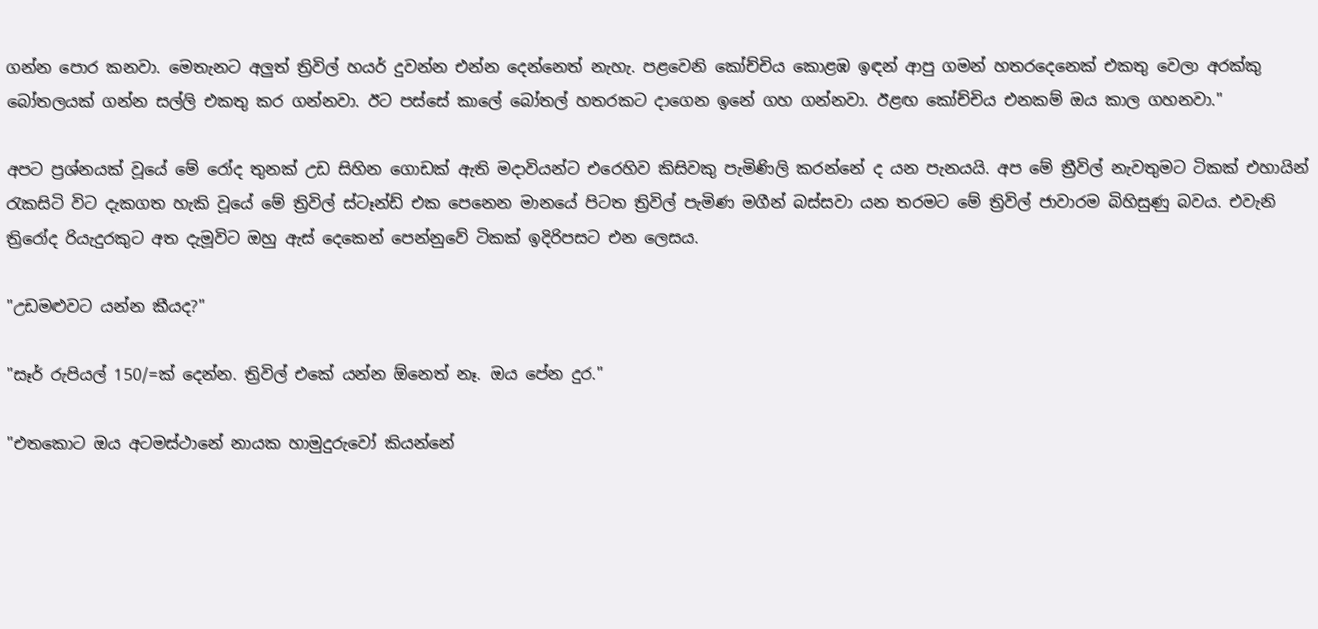ගන්න පොර කනවා. මෙතැනට අලුත් ත්‍රිවිල් හයර් දුවන්න එන්න දෙන්නෙත් නැහැ. පළවෙනි කෝච්චිය කොළඹ ඉඳන් ආපු ගමන් හතරදෙනෙක් එකතු වෙලා අරක්කු බෝතලයක් ගන්න සල්ලි එකතු කර ගන්නවා. ඊට පස්සේ කාලේ බෝතල් හතරකට දාගෙන ඉනේ ගහ ගන්නවා. ඊළඟ කෝච්චිය එනකම් ඔය කාල ගහනවා."

අපට ප්‍රශ්නයක් වූයේ මේ රෝද තුනක් උඩ සිහින ගොඩක් ඇති මදාවියන්ට එරෙහිව කිසිවකු පැමිණිලි කරන්නේ ද යන පැනයයි. අප මේ ත්‍රීවිල් නැවතුමට ටිකක් එහායින් රැකසිටි විට දැකගත හැකි වූයේ මේ ත්‍රිවිල් ස්ටෑන්ඩ් එක පෙනෙන මානයේ පිටත ත්‍රිවිල් පැමිණ මගීන් බස්සවා යන තරමට මේ ත්‍රිවිල් ජාවාරම බිහිසුණු බවය. එවැනි ත්‍රිරෝද රියැදුරකුට අත දැමූවිට ඔහු ඇස් දෙකෙන් පෙන්නුවේ ටිකක් ඉදිරිපසට එන ලෙසය.

"උඩමළුවට යන්න කීයද?"

"සෑර් රුපියල් 150/=ක් දෙන්න. ත්‍රිවිල් එකේ යන්න ඕනෙත් නෑ. ඔය පේන දුර."

"එතකොට ඔය අටමස්ථානේ නායක හාමුදුරුවෝ කියන්නේ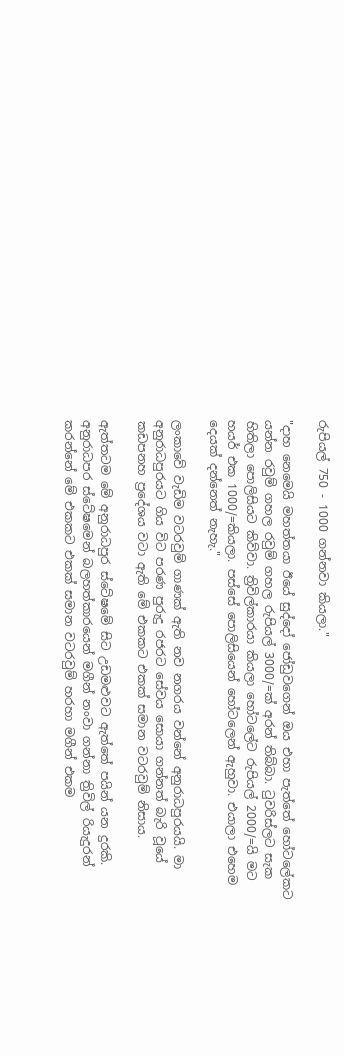රුපියල් 750 - 1000 ගන්නවා කියලා."

"දාහ නෙමෙයි මහත්තයා ඊයේ සුද්දෝ ජෝඩුවගෙන් ඔය එහා පැත්තේ හෝටලේකට යන්න රවුම් ගහල රවුම් ගහල රුපියල් 3000/=ක් අරන් තිබ්බා. ටුවරිස්ලට සැක හිතිලා පොලිසියට කිව්වා. ත්‍රිවිල්කාරයා කියලා හෝටලේට රුපියල් 2000/=යි මට හයර් එක 1000/=කියලා. පස්සේ පොලිසියෙන් හෝටලෙන් ඇහුවා. එයාලා එහෙම දෙයක් දන්නෙත් නැහැ."

ලංකාවේ වැඩිම වටරවුම් ගාණක් ඇති නව නගරය වන්නේ අනුරාධපුරයයි. මා අනුරාධපුරයට ගිය විට පරණ පුරුදු රජරට සේවය සොයා ගන්නත් බැරි වූයේ කඩපනහ ප්‍රදේශය වටා ඇති මේ එකකට එකක් සමාන වටරවුම් නිසාය.

ඇත්තටම මේ අනුරාධපුර ස්ටේෂමේ සිට උඩමළුවට ඇත්තේ පයින් යන දුරකි. අනුරාධපර ස්ටේෂමෙන් බලහත්කාරයෙන් මගීන් නංවා ගන්නා ත්‍රිවිල් රියැදුරන් කරන්නේ මේ එකකට එකක් සමාන වටරවුම් හරහා මගීන් එකම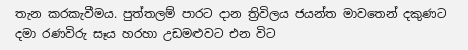තැන කරකැවීමය. පුත්තලම් පාරට දාන ත්‍රිවිලය ජයන්ත මාවතෙන් දකුණට දමා රණවිරු සෑය හරහා උඩමළුවට එන විට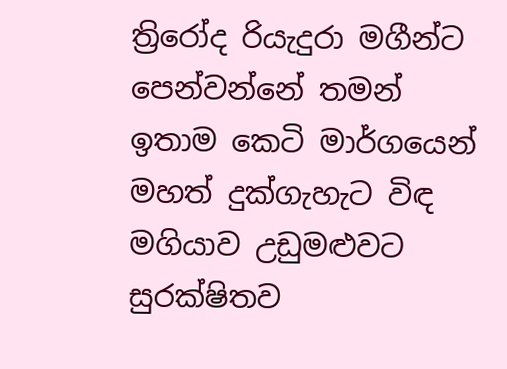ත්‍රිරෝද රියැදුරා මගීන්ට පෙන්වන්නේ තමන් ඉතාම කෙටි මාර්ගයෙන් මහත් දුක්ගැහැට විඳ මගියාව උඩුමළුවට සුරක්ෂිතව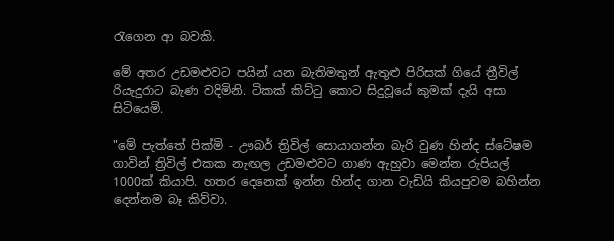රැගෙන ආ බවකි.

මේ අතර උඩමළුවට පයින් යන බැතිමතුන් ඇතුළු පිරිසක් ගියේ ත්‍රීවිල් රියැදුරාට බැණ වදිමිනි. ටිකක් කිට්ටු කොට සිදුවූයේ කුමක් දැයි අසා සිටියෙමි.

"මේ පැත්තේ පික්මි - ඌබර් ත්‍රිවිල් සොයාගන්න බැරි වුණ හින්ද ස්ටේෂම ගාවින් ත්‍රිවිල් එකක නැඟල උඩමළුවට ගාණ ඇහුවා මෙන්න රුපියල් 1000ක් කියාපි. හතර දෙනෙක් ඉන්න හින්ද ගාන වැඩියි කියපුවම බහින්න දෙන්නම බෑ කිව්වා.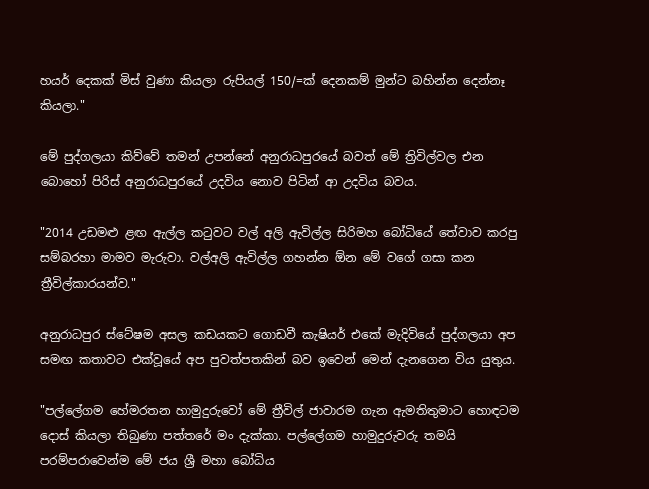හයර් දෙකක් මිස් වුණා කියලා රුපියල් 150/=ක් දෙනකම් මුන්ට බහින්න දෙන්නෑ කියලා."

මේ පුද්ගලයා කිව්වේ තමන් උපන්නේ අනුරාධපුරයේ බවත් මේ ත්‍රිවිල්වල එන බොහෝ පිරිස් අනුරාධපුරයේ උදවිය නොව පිටින් ආ උදවිය බවය.

"2014 උඩමළු ළඟ ඇල්ල කටුවට වල් අලි ඇවිල්ල සිරිමහ බෝධියේ තේවාව කරපු සම්බරහා මාමව මැරුවා. වල්අලි ඇවිල්ල ගහන්න ඕන මේ වගේ ගසා කන ත්‍රීවිල්කාරයන්ව."

අනුරාධපුර ස්ටේෂම අසල කඩයකට ගොඩවී කැෂියර් එකේ මැදිවියේ පුද්ගලයා අප සමඟ කතාවට එක්වූයේ අප පුවත්පතකින් බව ඉවෙන් මෙන් දැනගෙන විය යුතුය.

"පල්ලේගම හේමරතන හාමුදුරුවෝ මේ ත්‍රීවිල් ජාවාරම ගැන ඇමතිතුමාට හොඳටම දොස් කියලා තිබුණා පත්තරේ මං දැක්කා. පල්ලේගම හාමුදුරුවරු තමයි පරම්පරාවෙන්ම මේ ජය ශ්‍රී මහා බෝධිය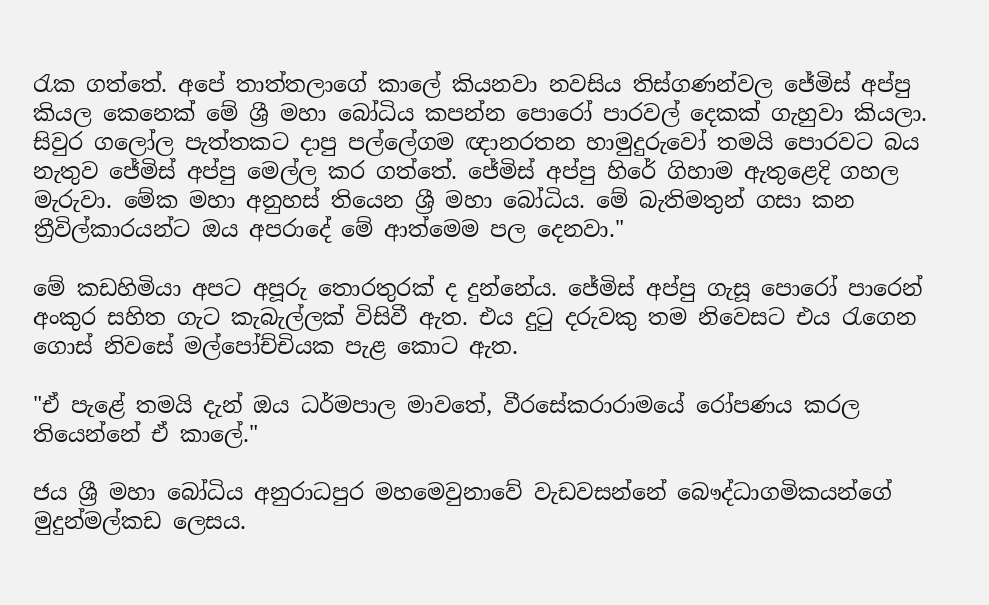රැක ගත්තේ. අපේ තාත්තලාගේ කාලේ කියනවා නවසිය තිස්ගණන්වල ජේමිස් අප්පු කියල කෙනෙක් මේ ශ්‍රී මහා බෝධිය කපන්න පොරෝ පාරවල් දෙකක් ගැහුවා කියලා. සිවුර ගලෝල පැත්තකට දාපු පල්ලේගම ඥානරතන හාමුදුරුවෝ තමයි පොරවට බය නැතුව ජේමිස් අප්පු මෙල්ල කර ගත්තේ. ජේමිස් අප්පු හිරේ ගිහාම ඇතුළෙදි ගහල මැරුවා. මේක මහා අනුහස් තියෙන ශ්‍රී මහා බෝධිය. මේ බැතිමතුන් ගසා කන ත්‍රීවිල්කාරයන්ට ඔය අපරාදේ මේ ආත්මෙම පල දෙනවා."

මේ කඩහිමියා අපට අපූරු තොරතුරක් ද දුන්නේය. ජේමිස් අප්පු ගැසූ පොරෝ පාරෙන් අංකුර සහිත ගැට කැබැල්ලක් විසිවී ඇත. එය දුටු දරුවකු තම නිවෙසට එය රැගෙන ගොස් නිවසේ මල්පෝච්චියක පැළ කොට ඇත.

"ඒ පැළේ තමයි දැන් ඔය ධර්මපාල මාවතේ, වීරසේකරාරාමයේ රෝපණය කරල තියෙන්නේ ඒ කාලේ."

ජය ශ්‍රී මහා බෝධිය අනුරාධපුර මහමෙවුනාවේ වැඩවසන්නේ බෞද්ධාගමිකයන්ගේ මුදුන්මල්කඩ ලෙසය.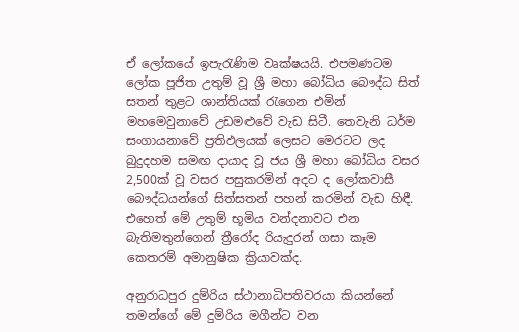ඒ ලෝකයේ ඉපැරැණිම වෘක්ෂයයි. එපමණටම ලෝක පූජිත උතුම් වූ ශ්‍රී මහා බෝධිය බෞද්ධ සිත් සතන් තුළට ශාන්තියක් රැගෙන එමින් මහමෙවුනාවේ උඩමළුවේ වැඩ සිටී. තෙවැනි ධර්ම සංගායනාවේ ප්‍රතිඵලයක් ලෙසට මෙරටට ලද බුදුදහම සමඟ දායාද වූ ජය ශ්‍රී මහා බෝධිය වසර 2,500ක් වූ වසර පසුකරමින් අදට ද ලෝකවාසී බෞද්ධයන්ගේ සිත්සතන් පහන් කරමින් වැඩ හිඳී. එහෙත් මේ උතුම් භූමිය වන්දනාවට එන බැතිමතුන්ගෙන් ත්‍රීරෝද රියැදුරන් ගසා කෑම කෙතරම් අමානුෂික ක්‍රියාවක්ද.

අනුරාධපුර දුම්රිය ස්ථානාධිපතිවරයා කියන්නේ තමන්ගේ මේ දුම්රිය මගීන්ට වන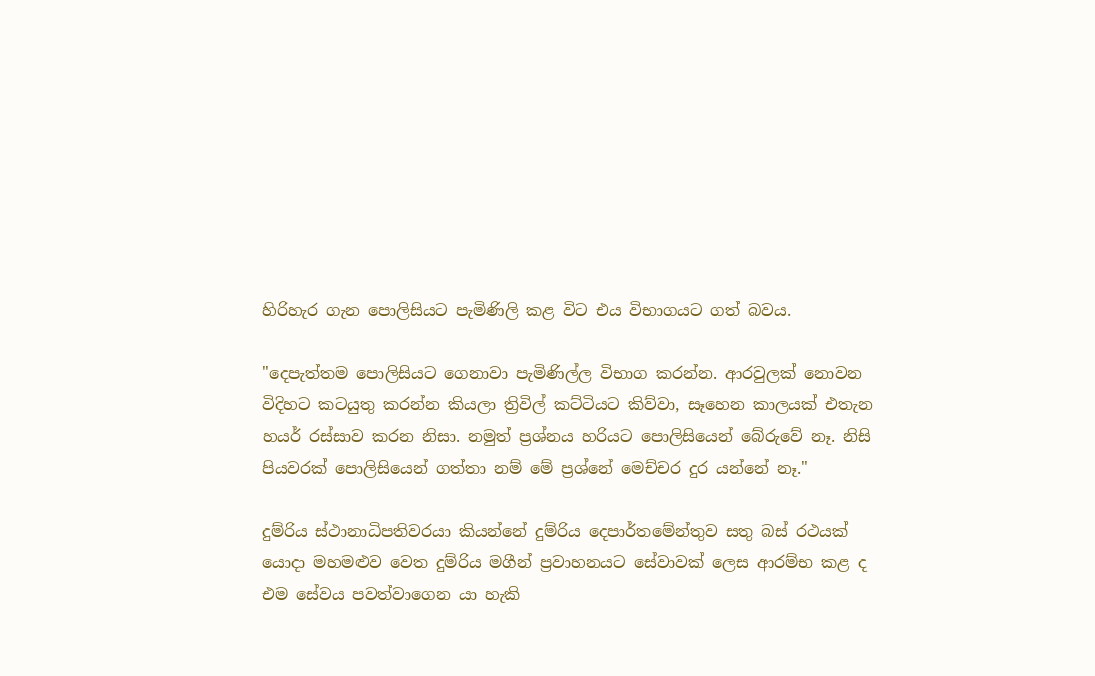හිරිහැර ගැන පොලිසියට පැමිණිලි කළ විට එය විභාගයට ගත් බවය.

"දෙපැත්තම පොලිසියට ගෙනාවා පැමිණිල්ල විභාග කරන්න. ආරවුලක් නොවන විදිහට කටයුතු කරන්න කියලා ත්‍රිවිල් කට්ටියට කිව්වා, සෑහෙන කාලයක් එතැන හයර් රස්සාව කරන නිසා. නමුත් ප්‍රශ්නය හරියට පොලිසියෙන් බේරුවේ නෑ. නිසි පියවරක් පොලිසියෙන් ගත්තා නම් මේ ප්‍රශ්නේ මෙච්චර දුර යන්නේ නෑ."

දුම්රිය ස්ථානාධිපතිවරයා කියන්නේ දුම්රිය දෙපාර්තමේන්තුව සතු බස් රථයක් යොදා මහමළුව වෙත දුම්රිය මගීන් ප්‍රවාහනයට සේවාවක් ලෙස ආරම්භ කළ ද එම සේවය පවත්වාගෙන යා හැකි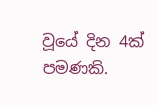වූයේ දින 4ක් පමණකි.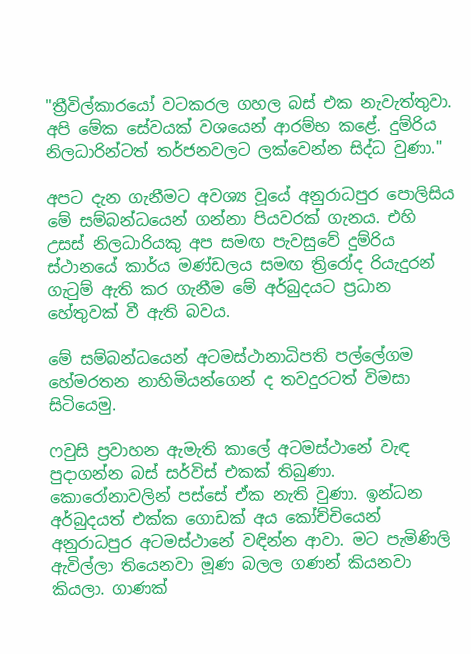"ත්‍රීවිල්කාරයෝ වටකරල ගහල බස් එක නැවැත්තුවා. අපි මේක සේවයක් වශයෙන් ආරම්භ කළේ. දුම්රිය නිලධාරින්ටත් තර්ජනවලට ලක්වෙන්න සිද්ධ වුණා."

අපට දැන ගැනීමට අවශ්‍ය වූයේ අනුරාධපුර පොලිසිය මේ සම්බන්ධයෙන් ගන්නා පියවරක් ගැනය. එහි උසස් නිලධාරියකු අප සමඟ පැවසුවේ දුම්රිය ස්ථානයේ කාර්ය මණ්ඩලය සමඟ ත්‍රිරෝද රියැදුරන් ගැටුම් ඇති කර ගැනීම මේ අර්බුදයට ප්‍රධාන හේතුවක් වී ඇති බවය.

මේ සම්බන්ධයෙන් අටමස්ථානාධිපති පල්ලේගම හේමරතන නාහිමියන්ගෙන් ද තවදුරටත් විමසා සිටියෙමු.

ෆවුසි ප්‍රවාහන ඇමැති කාලේ අටමස්ථානේ වැඳ පුදාගන්න බස් සර්විස් එකක් තිබුණා. කොරෝනාවලින් පස්සේ ඒක නැති වුණා. ඉන්ධන අර්බුදයත් එක්ක ගොඩක් අය කෝච්චියෙන් අනුරාධපුර අටමස්ථානේ වඳින්න ආවා. මට පැමිණිලි ඇවිල්ලා තියෙනවා මූණ බලල ගණන් කියනවා කියලා. ගාණක්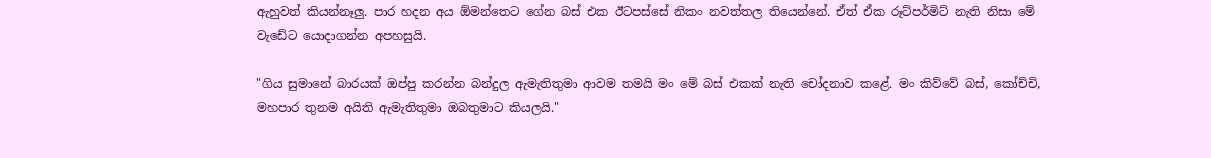ඇහුවත් කියන්නෑලු. පාර හදන අය ඕමන්තෙට ගේන බස් එක ඊටපස්සේ නිකං නවත්තල තියෙන්නේ. ඒත් ඒක රූට්පර්මිට් නැති නිසා මේ වැඩේට යොදාගන්න අපහසුයි.

"ගිය සුමානේ බාරයක් ඔප්පු කරන්න බන්දුල ඇමැතිතුමා ආවම තමයි මං මේ බස් එකක් නැති චෝදනාව කළේ. මං කිව්වේ බස්, කෝච්චි, මහපාර තුනම අයිති ඇමැතිතුමා ඔබතුමාට කියලයි."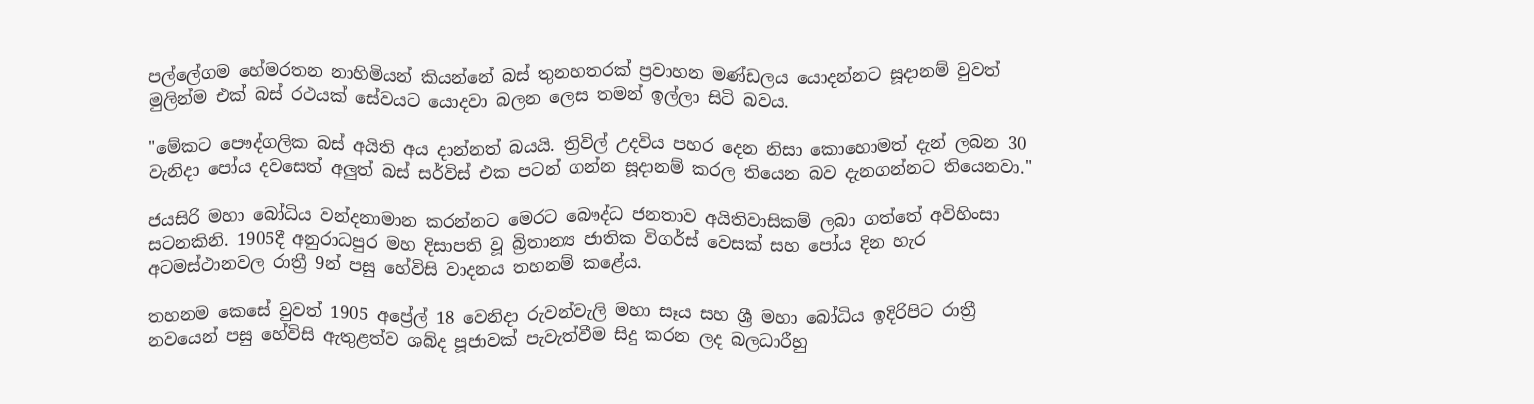පල්ලේගම හේමරතන නාහිමියන් කියන්නේ බස් තුනහතරක් ප්‍රවාහන මණ්ඩලය යොදන්නට සූදානම් වුවත් මුලින්ම එක් බස් රථයක් සේවයට යොදවා බලන ලෙස තමන් ඉල්ලා සිටි බවය.

"මේකට පෞද්ගලික බස් අයිති අය දාන්නත් බයයි. ත්‍රිවිල් උදවිය පහර දෙන නිසා කොහොමත් දැන් ලබන 30 වැනිදා පෝය දවසෙත් අලුත් බස් සර්විස් එක පටන් ගන්න සූදානම් කරල තියෙන බව දැනගන්නට තියෙනවා."

ජයසිරි මහා බෝධිය වන්දනාමාන කරන්නට මෙරට බෞද්ධ ජනතාව අයිතිවාසිකම් ලබා ගත්තේ අවිහිංසා සටනකිනි. 1905දී අනුරාධපුර මහ දිසාපති වූ බ්‍රිතාන්‍ය ජාතික විගර්ස් වෙසක් සහ පෝය දින හැර අටමස්ථානවල රාත්‍රී 9න් පසු හේවිසි වාදනය තහනම් කළේය.

තහනම කෙසේ වුවත් 1905 අප්‍රේල් 18 වෙනිදා රුවන්වැලි මහා සෑය සහ ශ්‍රී මහා බෝධිය ඉදිරිපිට රාත්‍රී නවයෙන් පසු හේවිසි ඇතුළත්ව ශබ්ද පූජාවක් පැවැත්වීම සිදු කරන ලද බලධාරීහු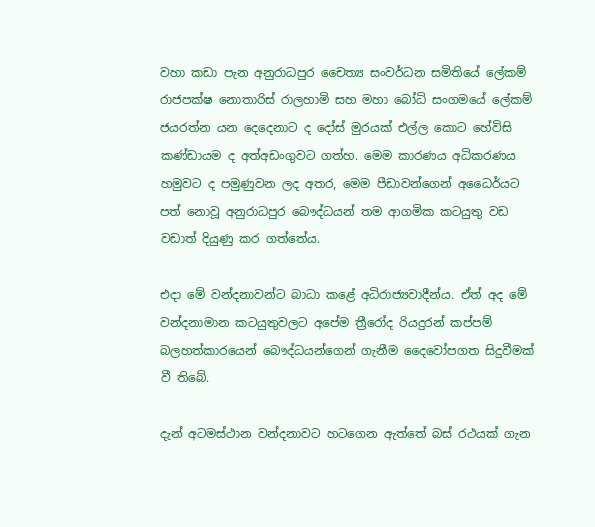වහා කඩා පැන අනුරාධපුර චෛත්‍ය සංවර්ධන සමිතියේ ලේකම් රාජපක්ෂ නොතාරිස් රාලහාමි සහ මහා බෝධි සංගමයේ ලේකම් ජයරත්න යන දෙදෙනාට ද දෝස් මුරයක් එල්ල කොට හේවිසි කණ්ඩායම ද අත්අඩංගුවට ගත්හ. මෙම කාරණය අධිකරණය හමුවට ද පමුණුවන ලද අතර, මෙම පීඩාවන්ගෙන් අධෛර්යට පත් නොවූ අනුරාධපුර බෞද්ධයන් තම ආගමික කටයුතු වඩ වඩාත් දියුණු කර ගත්තේය.

එදා මේ වන්දනාවන්ට බාධා කළේ අධිරාජ්‍යවාදීන්ය. ඒත් අද මේ වන්දනාමාන කටයුතුවලට අපේම ත්‍රීරෝද රියදුරන් කප්පම් බලහත්කාරයෙන් බෞද්ධයන්ගෙන් ගැනීම දෛවෝපගත සිදුවීමක් වී තිබේ.

දැන් අටමස්ථාන වන්දනාවට හටගෙන ඇත්තේ බස් රථයක් ගැන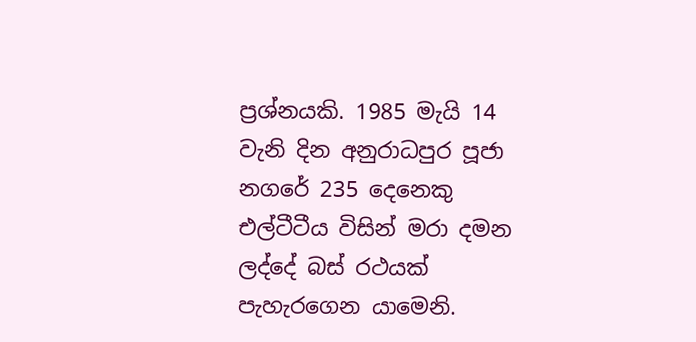ප්‍රශ්නයකි. 1985 මැයි 14 වැනි දින අනුරාධපුර පූජා නගරේ 235 දෙනෙකු එල්ටීටීය විසින් මරා දමන ලද්දේ බස් රථයක් පැහැරගෙන යාමෙනි.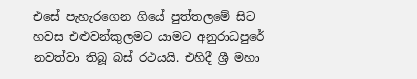එසේ පැහැරගෙන ගියේ පුත්තලමේ සිට හවස එළුවන්කුලමට යාමට අනුරාධපුරේ නවත්වා තිබූ බස් රථයයි. එහිදී ශ්‍රී මහා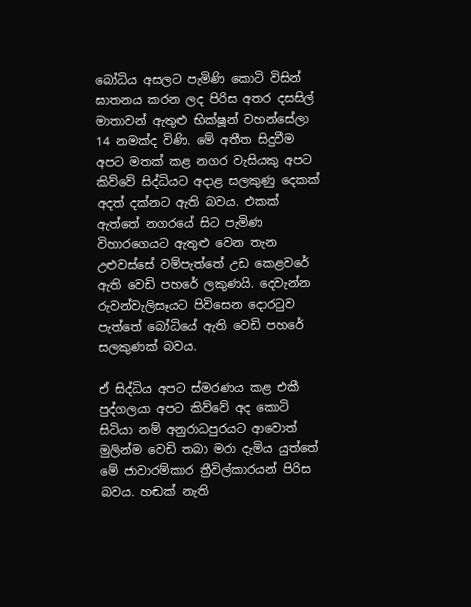බෝධිය අසලට පැමිණි කොටි විසින් ඝාතනය කරන ලද පිරිස අතර දසසිල් මාතාවන් ඇතුළු භික්ෂූන් වහන්සේලා 14 නමක්ද විණි. මේ අතීත සිදුවීම අපට මතක් කළ නගර වැසියකු අපට කිව්වේ සිද්ධියට අදාළ සලකුණු දෙකක් අදත් දක්නට ඇති බවය. එකක් ඇත්තේ නගරයේ සිට පැමිණ විහාරගෙයට ඇතුළු වෙන තැන උළුවස්සේ වම්පැත්තේ උඩ කෙළවරේ ඇති වෙඩි පහරේ ලකුණයි. දෙවැන්න රුවන්වැලිසෑයට පිවිසෙන දොරටුව පැත්තේ බෝධියේ ඇති වෙඩි පහරේ සලකුණක් බවය.

ඒ සිද්ධිය අපට ස්මරණය කළ එකී පුද්ගලයා අපට කිව්වේ අද කොටි සිටියා නම් අනුරාධපුරයට ආවොත් මුලින්ම වෙඩි තබා මරා දැමිය යුත්තේ මේ ජාවාරම්කාර ත්‍රීවිල්කාරයන් පිරිස බවය. හඬක් නැති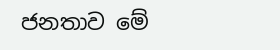ජනතාව මේ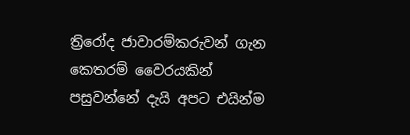ත්‍රිරෝද ජාවාරම්කරුවන් ගැන කෙතරම් වෛරයකින් පසුවන්නේ දැයි අපට එයින්ම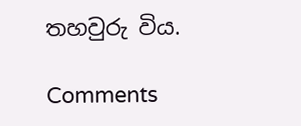තහවුරු විය.

Comments